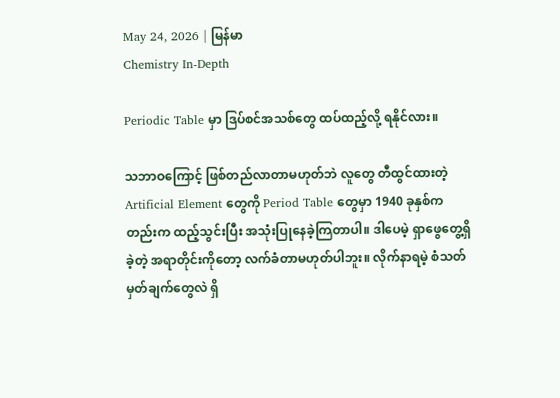May 24, 2026 | မြန်မာ
Chemistry In-Depth

Periodic Table မှာ ဒြပ်စင်အသစ်တွေ ထပ်ထည့်လို့ ရနိုင်လား။

သဘာဝကြောင့် ဖြစ်တည်လာတာမဟုတ်ဘဲ လူတွေ တီထွင်ထားတဲ့ Artificial Element တွေကို Period Table တွေမှာ 1940 ခုနှစ်ကတည်းက ထည့်သွင်းပြီး အသုံးပြုနေခဲ့ကြတာပါ။ ဒါပေမဲ့ ရှာဖွေတွေ့ရှိခဲ့တဲ့ အရာတိုင်းကိုတော့ လက်ခံတာမဟုတ်ပါဘူး။ လိုက်နာရမဲ့ စံသတ်မှတ်ချက်တွေလဲ ရှိ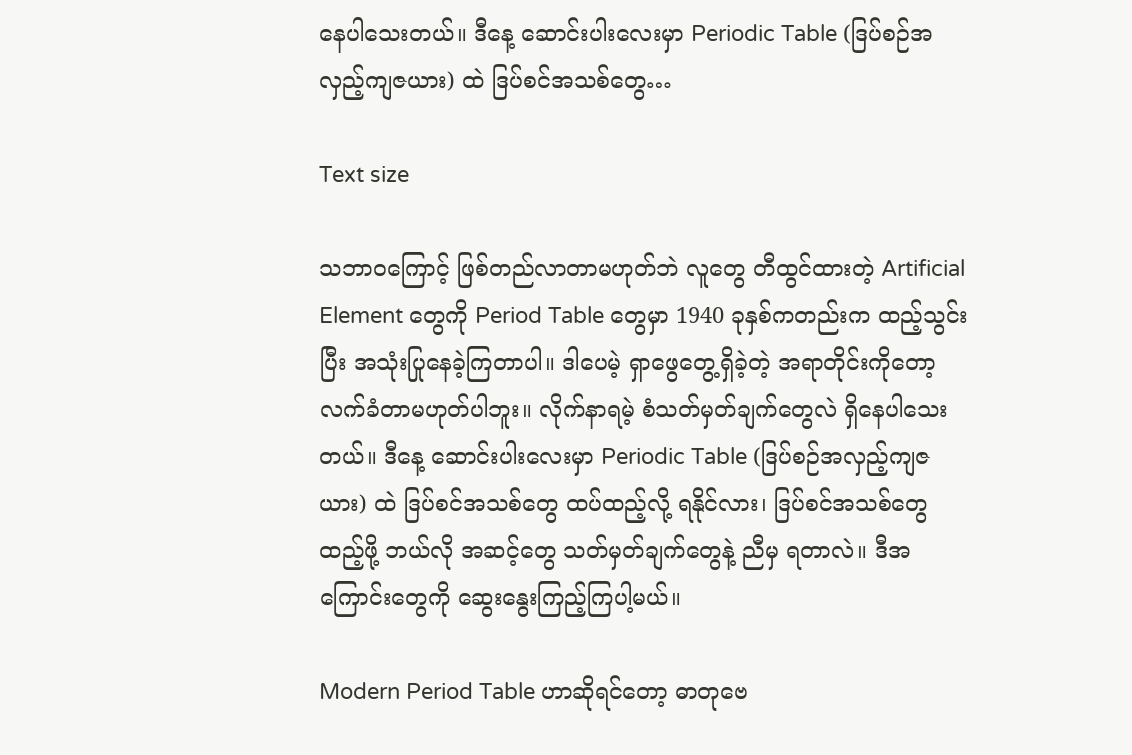နေပါသေးတယ်။ ဒီနေ့ ဆောင်းပါးလေးမှာ Periodic Table (ဒြပ်စဉ်အလှည့်ကျဇယား) ထဲ ဒြပ်စင်အသစ်တွေ…

Text size

သဘာဝကြောင့် ဖြစ်တည်လာတာမဟုတ်ဘဲ လူတွေ တီထွင်ထားတဲ့ Artificial Element တွေကို Period Table တွေမှာ 1940 ခုနှစ်ကတည်းက ထည့်သွင်းပြီး အသုံးပြုနေခဲ့ကြတာပါ။ ဒါပေမဲ့ ရှာဖွေတွေ့ရှိခဲ့တဲ့ အရာတိုင်းကိုတော့ လက်ခံတာမဟုတ်ပါဘူး။ လိုက်နာရမဲ့ စံသတ်မှတ်ချက်တွေလဲ ရှိနေပါသေးတယ်။ ဒီနေ့ ဆောင်းပါးလေးမှာ Periodic Table (ဒြပ်စဉ်အလှည့်ကျဇယား) ထဲ ဒြပ်စင်အသစ်တွေ ထပ်ထည့်လို့ ရနိုင်လား၊ ဒြပ်စင်အသစ်တွေ ထည့်ဖို့ ဘယ်လို အဆင့်တွေ သတ်မှတ်ချက်တွေနဲ့ ညီမှ ရတာလဲ။ ဒီအကြောင်းတွေကို ဆွေးနွေးကြည့်ကြပါ့မယ်။

Modern Period Table ဟာဆိုရင်တော့ ဓာတုဗေ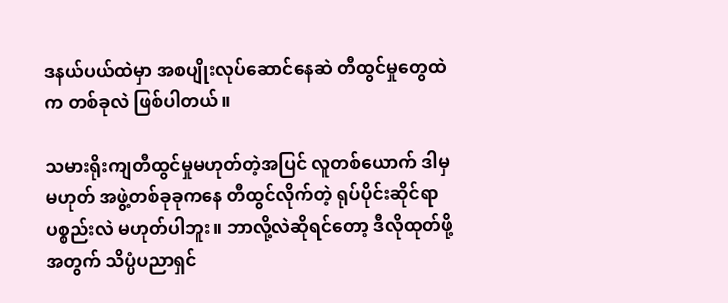ဒနယ်ပယ်ထဲမှာ အစပျိုးလုပ်ဆောင်နေဆဲ တီထွင်မှုတွေထဲက တစ်ခုလဲ ဖြစ်ပါတယ်။

သမားရိုးကျတီထွင်မှုမဟုတ်တဲ့အပြင် လူတစ်ယောက် ဒါမှမဟုတ် အဖွဲ့တစ်ခုခုကနေ တီထွင်လိုက်တဲ့ ရုပ်ပိုင်းဆိုင်ရာပစ္စည်းလဲ မဟုတ်ပါဘူး။ ဘာလို့လဲဆိုရင်တော့ ဒီလိုထုတ်ဖို့အတွက် သိပ္ပံပညာရှင်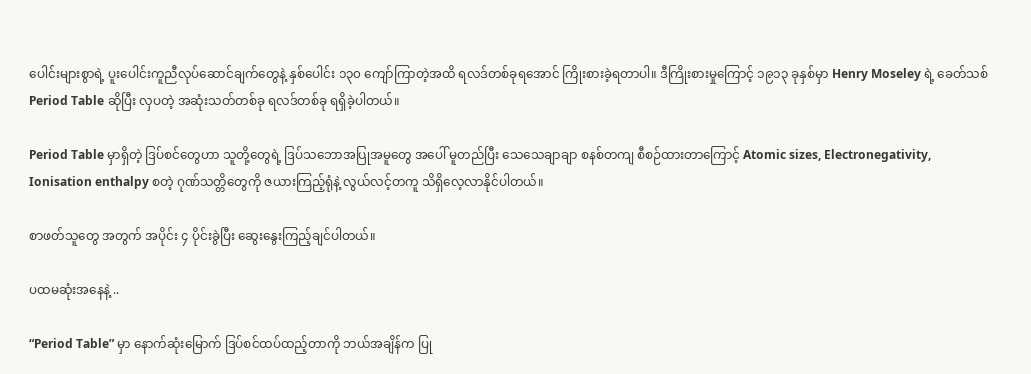ပေါင်းများစွာရဲ့ ပူးပေါင်းကူညီလုပ်ဆောင်ချက်တွေနဲ့ နှစ်ပေါင်း ၁၃၀ ကျော်ကြာတဲ့အထိ ရလဒ်တစ်ခုရအောင် ကြိုးစားခဲ့ရတာပါ။ ဒီကြိုးစားမှုကြောင့် ၁၉၁၃ ခုနှစ်မှာ Henry Moseley ရဲ့ ခေတ်သစ် Period Table ဆိုပြီး လှပတဲ့ အဆုံးသတ်တစ်ခု ရလဒ်တစ်ခု ရရှိခဲ့ပါတယ်။

Period Table မှာရှိတဲ့ ဒြပ်စင်တွေဟာ သူတို့တွေရဲ့ ဒြပ်သဘောအပြုအမူတွေ အပေါ် မူတည်ပြီး သေ‌သေချာချာ စနစ်တကျ စီစဉ်ထားတာကြောင့် Atomic sizes, Electronegativity, Ionisation enthalpy စတဲ့ ဂုဏ်သတ္တိတွေကို ဇယားကြည့်ရုံနဲ့ လွယ်လင့်တကူ သိရှိလေ့လာနိုင်ပါတယ်။

စာဖတ်သူတွေ အတွက် အပိုင်း ၄ ပိုင်းခွဲပြီး ဆွေးနွေးကြည့်ချင်ပါတယ်။

ပထမဆုံးအနေနဲ့ ..

“Period Table” မှာ နောက်ဆုံးမြောက် ဒြပ်စင်ထပ်ထည့်တာကို ဘယ်အချိန်က ပြု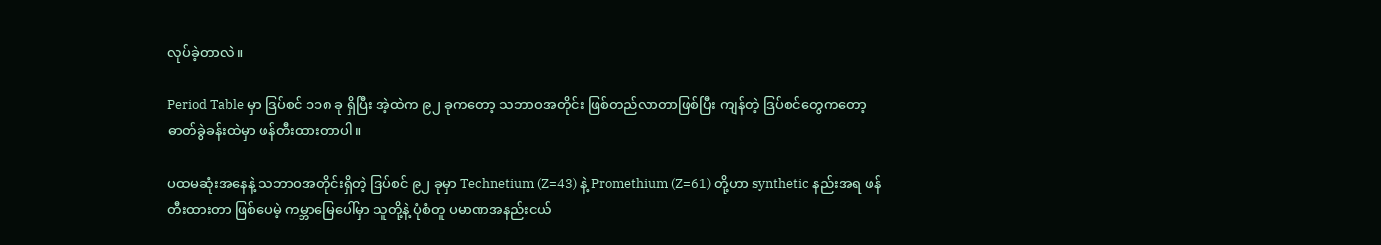လုပ်ခဲ့တာလဲ။

Period Table မှာ ဒြပ်စင် ၁၁၈ ခု ရှိပြီး အဲ့ထဲက ၉၂ ခုကတော့ သဘာဝအတိုင်း ဖြစ်တည်လာတာဖြစ်ပြီး ကျန်တဲ့ ဒြပ်စင်တွေကတော့ ဓာတ်ခွဲခန်းထဲမှာ ဖန်တီးထားတာပါ။

ပထမဆုံးအနေနဲ့ သဘာဝအတိုင်းရှိတဲ့ ဒြပ်စင် ၉၂ ခုမှာ Technetium (Z=43) နဲ့ Promethium (Z=61) တို့ဟာ synthetic နည်းအရ ဖန်တီးထားတာ ဖြစ်ပေမဲ့ ကမ္ဘာမြေပေါ်မှာ သူတို့နဲ့ ပုံစံတူ ပမာဏအနည်းငယ်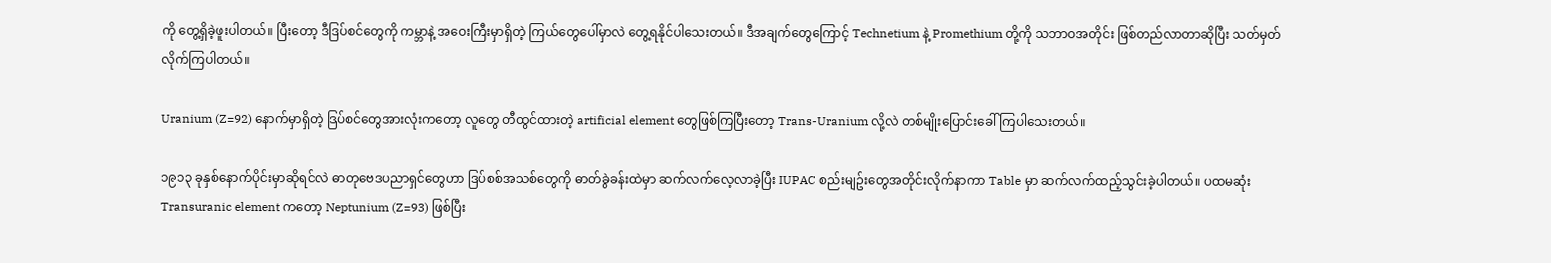ကို တွေ့ရှိခဲ့ဖူးပါတယ်။ ပြီးတော့ ဒီဒြပ်စင်တွေကို ကမ္ဘာနဲ့ အဝေးကြီးမှာရှိတဲ့ ကြယ်တွေပေါ်မှာလဲ တွေ့ရနိုင်ပါသေးတယ်။ ဒီအချက်တွေကြောင့် Technetium နဲ့ Promethium တို့ကို သဘာဝအတိုင်း ဖြစ်တည်လာတာဆိုပြီး သတ်မှတ်လိုက်ကြပါတယ်။

Uranium (Z=92) နောက်မှာရှိတဲ့ ဒြပ်စင်တွေအားလုံးကတော့ လူတွေ တီထွင်ထားတဲ့ artificial element တွေဖြစ်ကြပြီးတော့ Trans-Uranium လို့လဲ တစ်မျိုးပြောင်းခေါ်ကြပါသေးတယ်။

၁၉၁၃ ခုနှစ်နောက်ပိုင်းမှာဆိုရင်လဲ ဓာတုဗေဒပညာရှင်တွေဟာ ဒြပ်စစ်အသစ်တွေကို ဓာတ်ခွဲခန်းထဲမှာ ဆက်လက်လေ့လာခဲ့ပြီး IUPAC စည်းမျဥ်း‌တွေအတိုင်းလိုက်နာကာ Table မှာ ဆက်လက်ထည့်သွင်းခဲ့ပါတယ်။ ပထမဆုံး Transuranic element ကတော့ Neptunium (Z=93) ဖြစ်ပြီး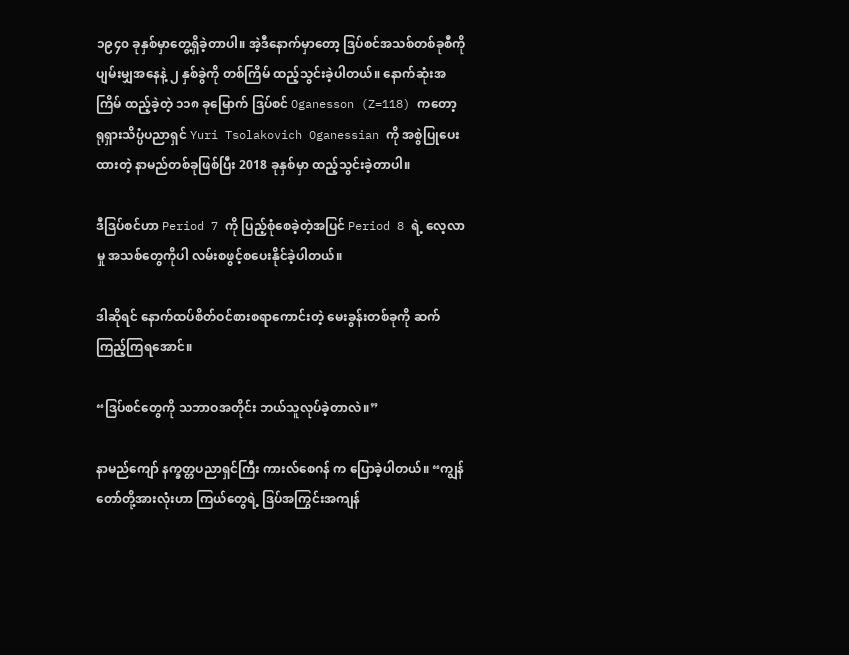၁၉၄၀ ခုနှစ်မှာတွေ့ရှိခဲ့တာပါ။ အဲ့ဒီနောက်မှာတော့ ဒြပ်စင်အသစ်တစ်ခုစီကို ပျမ်းမျှအနေနဲ့ ၂ နှစ်ခွဲကို တစ်ကြိမ် ထည့်သွင်းခဲ့ပါတယ်။ နောက်ဆုံးအကြိမ် ထည့်ခဲ့တဲ့ ၁၁၈ ခုမြောက် ဒြပ်စင် Oganesson (Z=118) ကတော့ ရုရှားသိပ္ပံပညာရှင် Yuri Tsolakovich Oganessian ကို အစွဲပြုပေးထားတဲ့ နာမည်တစ်ခုဖြစ်ပြီး 2018 ခုနှစ်မှာ ထည့်သွင်းခဲ့တာပါ။

ဒီဒြပ်စင်ဟာ Period 7 ကို ပြည့်စုံစေခဲ့တဲ့အပြင် Period 8 ရဲ့ လေ့လာမှု အသစ်တွေကိုပါ လမ်းစဖွင့်စပေးနိုင်ခဲ့ပါတယ်။

ဒါဆိုရင် နောက်ထပ်စိတ်ဝင်စားစရာကောင်းတဲ့ မေးခွန်းတစ်ခုကို ဆက်ကြည့်ကြရအောင်။

“ဒြပ်စင်တွေကို သဘာဝအတိုင်း ဘယ်သူလုပ်ခဲ့တာလဲ။”

နာမည်ကျော် နက္ခတ္တပညာရှင်ကြီး ကားလ်စေဂန် က ပြောခဲ့ပါတယ်။ “ကျွန်တော်တို့အားလုံးဟာ ကြယ်တွေရဲ့ ဒြပ်အကြွင်းအကျန်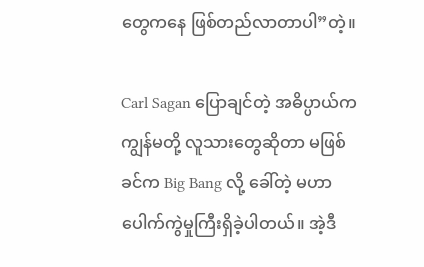တွေကနေ ဖြစ်တည်လာတာပါ”တဲ့။

Carl Sagan ပြောချင်တဲ့ အဓိပ္ပာယ်က ကျွန်မတို့ လူသားတွေဆိုတာ မဖြစ်ခင်က Big Bang လို့ ခေါ်တဲ့ မဟာပေါက်ကွဲမှုကြီးရှိခဲ့ပါတယ်။ အဲ့ဒီ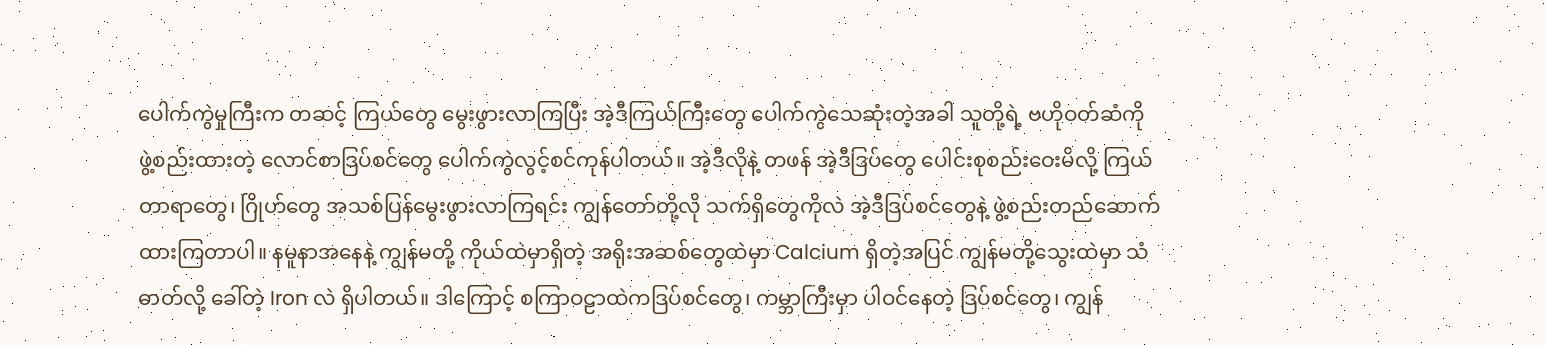ပေါက်ကွဲမှုကြီးက တဆင့် ကြယ်တွေ မွေးဖွားလာကြပြီး အဲ့ဒီကြယ်ကြီးတွေ ပေါက်ကွဲသေဆုံးတဲ့အခါ သူတို့ရဲ့ ဗဟိုဝတ်ဆံကို ဖွဲ့စည်းထားတဲ့ လောင်စာဒြပ်စင်တွေ ပေါက်ကွဲလွင့်စင်ကုန်ပါတယ်။ အဲ့ဒီလိုနဲ့ တဖန် အဲ့ဒီဒြပ်တွေ ပေါင်းစုစည်းဝေးမိလို့ ကြယ်တာရာတွေ၊ ဂြိုဟ်တွေ အသစ်ပြန်မွေးဖွားလာကြရင်း ကျွန်တော်တို့လို သက်ရှိတွေကိုလဲ အဲ့ဒီဒြပ်စင်တွေနဲ့ ဖွဲ့စည်းတည်ဆောက်ထားကြတာပါ။ နမူနာအနေနဲ့ ကျွန်မတို့ ကိုယ်ထဲမှာရှိတဲ့ အရိုးအဆစ်တွေထဲမှာ Calcium ရှိတဲ့အပြင် ကျွန်မတို့သွေးထဲမှာ သံဓာတ်လို့ ခေါ်တဲ့ Iron လဲ ရှိပါတယ်။ ဒါကြောင့် စကြာဝဠာထဲကဒြပ်စင်တွေ၊ ကမ္ဘာကြီးမှာ ပါဝင်နေတဲ့ ဒြပ်စင်တွေ၊ ကျွန်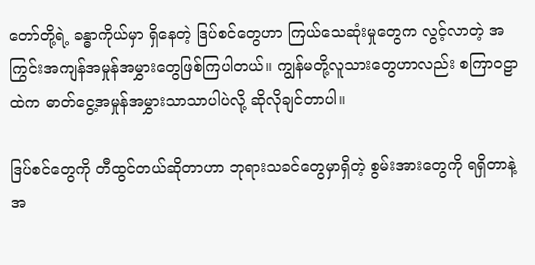တော်တို့ရဲ့ ခန္ဓာကိုယ်မှာ ရှိနေတဲ့ ဒြပ်စင်တွေဟာ ကြယ်သေဆုံးမှုတွေက လွင့်လာတဲ့ အကြွင်းအကျန်အမှုန်အမွှားတွေဖြစ်ကြပါတယ်။ ကျွန်မတို့လူသားတွေဟာလည်း စကြာဝဠာထဲက ဓာတ်ငွေ့အမှုန်အမွှားသာသာပါပဲလို့ ဆိုလိုချင်တာပါ။

ဒြပ်စင်တွေကို တီထွင်တယ်ဆိုတာဟာ ဘုရားသခင်တွေမှာရှိတဲ့ စွမ်းအားတွေကို ရရှိတာနဲ့ အ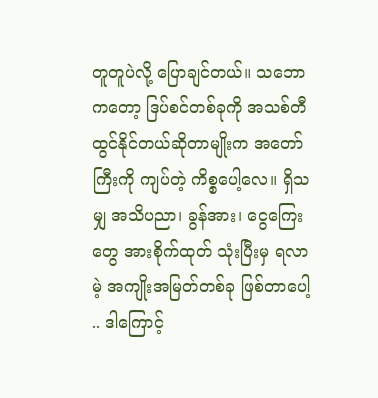တူတူပဲလို့ ပြောချင်တယ်။ သဘောကတော့ ဒြပ်စင်တစ်ခုကို အသစ်တီထွင်နိုင်တယ်ဆိုတာမျိုးက အတော်ကြီးကို ကျပ်တဲ့ ကိစ္စပေါ့လေ။ ရှိသမျှ အသိပညာ၊ ခွန်အား၊ ငွေကြေးတွေ အားစိုက်ထုတ် သုံးပြီးမှ ရလာမဲ့ အကျိုးအမြတ်တစ်ခု ဖြစ်တာပေါ့ .. ဒါကြောင့်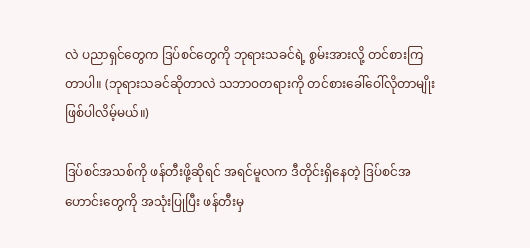လဲ ပညာရှင်တွေက ဒြပ်စင်တွေကို ဘုရားသခင်ရဲ့ စွမ်းအားလို့ တင်စားကြတာပါ။ (ဘုရားသခင်ဆိုတာလဲ သဘာဝတရားကို တင်စားခေါ်ဝေါ်လိုတာမျိုး ဖြစ်ပါလိမ့်မယ်။)

ဒြပ်စင်အသစ်ကို ဖန်တီးဖို့ဆိုရင် အရင်မူလက ဒီတိုင်းရှိနေတဲ့ ဒြပ်စင်အဟောင်းတွေကို အသုံးပြုပြီး ဖန်တီးမှ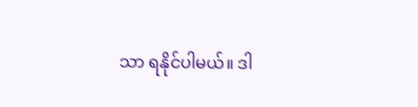သာ ရနိုင်ပါမယ်။ ဒါ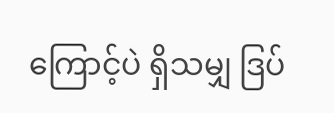ကြောင့်ပဲ ရှိသမျှ ဒြပ်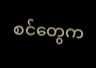စင်တွေက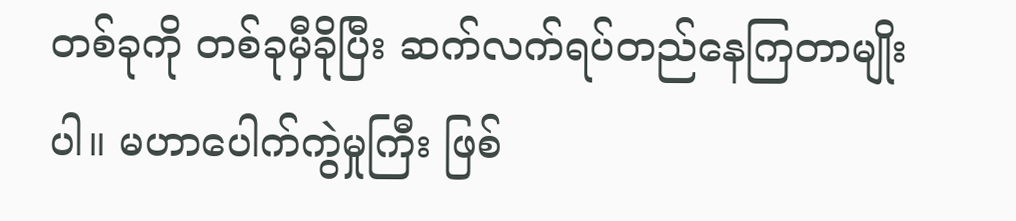တစ်ခုကို တစ်ခုမှီခိုပြီး ဆက်လက်ရပ်တည်နေကြတာမျိုးပါ။ မဟာပေါက်ကွဲမှုကြီး ဖြစ်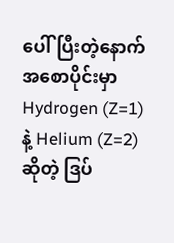ပေါ်ပြီးတဲ့နောက် အစောပိုင်းမှာ Hydrogen (Z=1) နဲ့ Helium (Z=2) ဆိုတဲ့ ဒြပ်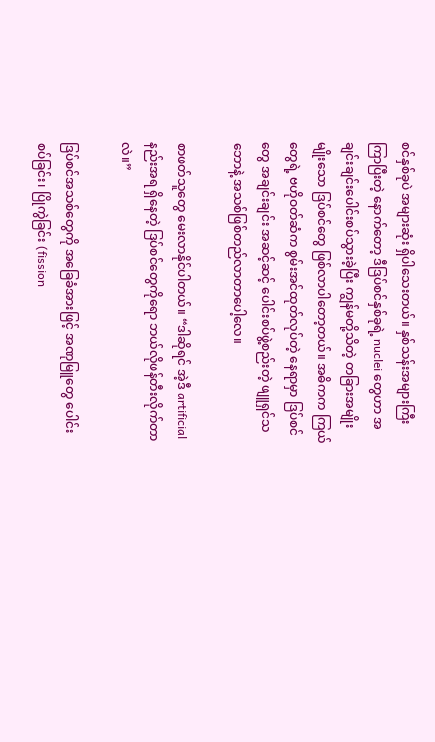စင်နှစ်ခုပဲ အများဆုံး ရှိပါသေးတယ်။ နှစ်‌သန်းအများကြီး ကြာပြီးတဲ့ နောက်တော့ ဒီဒြပ်စင်နှစ်ခုရဲ့ nuclei တွေဟာ အချင်းချင်းပေါင်းစပ်သွားခဲ့ပြီး ကျွန်မတို့သိတဲ့ တခြားအမျိုးမျိုးသော ဒြပ်စင်တွေ ဖြစ်လာပါတော့တယ်။ အဓိကက ကြယ်တွေရဲ့ ဗဟိုဝတ်ဆံက စွမ်းအင်ထုတ်လုပ်တဲ့ နေရာမှာ ဒြပ်စင်တွေ အချင်းချင်း အဆင့်ဆင့် ပေါင်းစပ်ဖွဲ့စည်းတဲ့ ဖျူရှင်သဘောနဲ့ အသစ်ဖြစ်တည်လာတာပေါ့လေ။

စာဖတ်သူတွေ မေးလာနိုင်ပါတယ်။ “ဒါဆိုရင် အဲ့ဒီ artificial နည်းအရ ရှိနေတဲ့ ဒြပ်စင်တွေကိုရော ဘယ်လိုဖန်တီးလိုက်တာလဲ။”

ဒြပ်စင်အသစ်တွေကို အခြေခံအားဖြင့် အဏုမြူတွေ ပေါင်းစပ်ခြင်း၊ ပြိုကွဲခြင်း (fission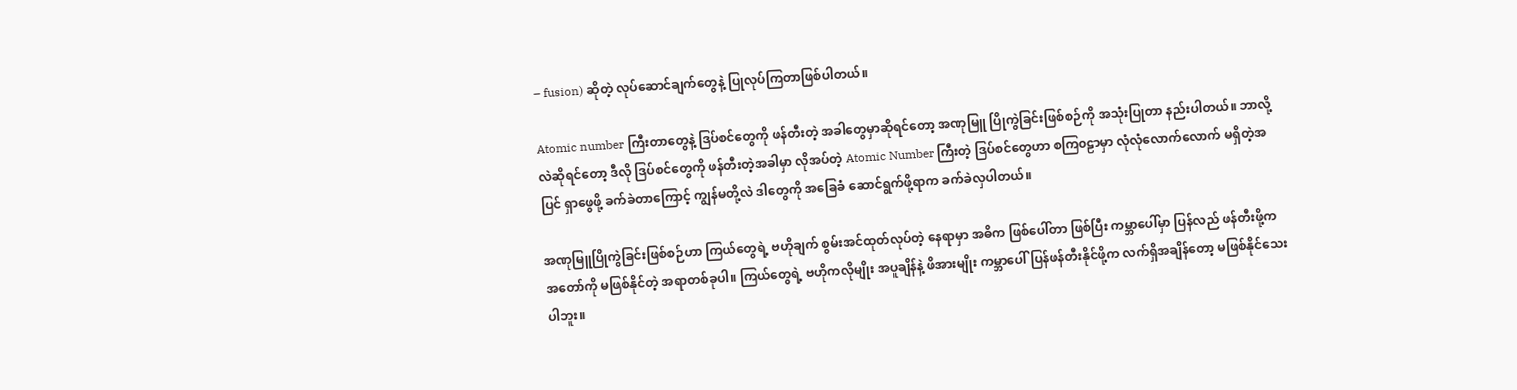– fusion) ဆိုတဲ့ လုပ်ဆောင်ချက်တွေနဲ့ ပြုလုပ်ကြတာဖြစ်ပါတယ်။

Atomic number ကြီးတာတွေနဲ့ ဒြပ်စင်တွေကို ဖန်တီးတဲ့ အခါတွေမှာဆိုရင်တော့ အဏုမြူ ပြိုကွဲခြင်းဖြစ်စဉ်ကို အသုံးပြုတာ နည်းပါတယ်။ ဘာလို့လဲဆိုရင်တော့ ဒီလို ဒြပ်စင်တွေကို ဖန်တီးတဲ့အခါမှာ လိုအပ်တဲ့ Atomic Number ကြီးတဲ့ ဒြပ်စင်တွေဟာ စကြ၀ဠာမှာ လုံ‌လုံလောက်လောက် မရှိတဲ့အပြင် ရှာဖွေဖို့ ခက်ခဲတာကြောင့် ကျွန်မတို့လဲ ဒါတွေကို အခြေခံ ဆောင်ရွက်ဖို့ရာက ခက်ခဲလှပါတယ်။

အဏုမြူပြိုကွဲခြင်းဖြစ်စဉ်ဟာ ကြယ်တွေရဲ့ ဗဟိုချက် စွမ်းအင်ထုတ်လုပ်တဲ့ နေရာမှာ အဓိက ဖြစ်ပေါ်တာ ဖြစ်ပြီး ကမ္ဘာပေါ်မှာ ပြန်လည် ဖန်တီးဖို့က အတော်ကို မဖြစ်နိုင်တဲ့ အရာတစ်ခုပါ။ ကြယ်တွေရဲ့ ဗဟိုကလိုမျိုး အပူချိန်နဲ့ ဖိအားမျိုး ကမ္ဘာပေါ် ပြန်ဖန်တီးနိုင်ဖို့က လက်ရှိအချိန်တော့ မဖြစ်နိုင်သေးပါဘူး။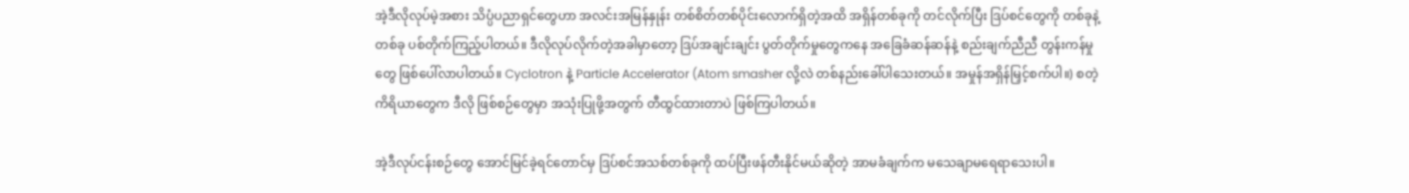အဲ့ဒီလိုလုပ်မဲ့အစား သိပ္ပံပညာရှင်တွေဟာ အလင်းအမြန်နှုန်း တစ်စိတ်တစ်ပိုင်းလောက်ရှိတဲ့အထိ အရှိန်တစ်ခုကို တင်လိုက်ပြီး ဒြပ်စင်တွေကို တစ်ခုနဲ့တစ်ခု ပစ်တိုက်ကြည့်ပါတယ်။ ဒီလိုလုပ်လိုက်တဲ့အခါမှာတော့ ဒြပ်အချင်းချင်း ပွတ်တိုက်မှုတွေကနေ အခြေခံဆန်ဆန်နဲ့ စည်းချက်ညီညီ တွန်းကန်မှုတွေ ဖြစ်ပေါ်လာပါတယ်။ Cyclotron နဲ့ Particle Accelerator (Atom smasher လို့လဲ တစ်နည်းခေါ်ပါသေးတယ်။ အမှုန်အရှိန်မြှင့်စက်ပါ။) စတဲ့ ကိရိယာတွေက ဒီလို ဖြစ်စဉ်တွေမှာ အသုံးပြုဖို့အတွက် တီထွင်ထားတာပဲ ဖြစ်ကြပါတယ်။

အဲ့ဒီလုပ်ငန်းစဉ်တွေ အောင်မြင်ခဲ့ရင်တောင်မှ ဒြပ်စင်အသစ်တစ်ခုကို ထပ်ပြီးဖန်တီးနိုင်မယ်ဆိုတဲ့ အာမခံချက်က မသေချာမရေရာသေးပါ။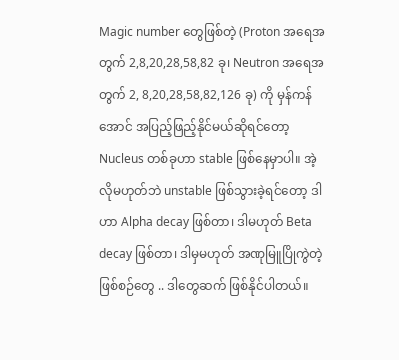Magic number တွေဖြစ်တဲ့ (Proton အရေအတွက် 2,8,20,28,58,82 ခု၊ Neutron အရေအတွက် 2, 8,20,28,58,82,126 ခု) ကို မှန်ကန်အောင် အပြည့်ဖြည့်နိုင်မယ်ဆိုရင်တော့ Nucleus တစ်ခုဟာ stable ဖြစ်နေမှာပါ။ အဲ့လိုမဟုတ်ဘဲ unstable ဖြစ်သွားခဲ့ရင်တော့ ဒါဟာ Alpha decay ဖြစ်တာ၊ ဒါမဟုတ် Beta decay ဖြစ်တာ၊ ဒါမှမဟုတ် အဏုမြူပြိုကွဲတဲ့ ဖြစ်စဉ်တွေ .. ဒါတွေဆက် ဖြစ်နိုင်ပါတယ်။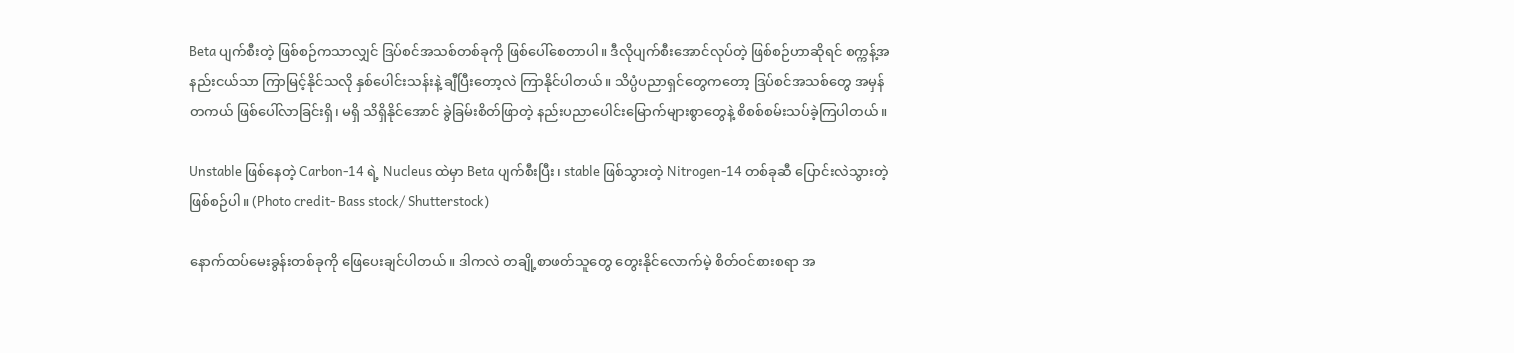Beta ပျက်စီးတဲ့ ဖြစ်စဉ်ကသာလျှင် ဒြပ်စင်အသစ်တစ်ခုကို ဖြစ်ပေါ်စေတာပါ။ ဒီလိုပျက်စီးအောင်လုပ်တဲ့ ဖြစ်စဉ်ဟာဆိုရင် စက္ကန့်အနည်းငယ်သာ ကြာမြင့်နိုင်သလို နှစ်ပေါင်းသန်းနဲ့ ချီပြီးတော့လဲ ကြာနိုင်ပါတယ်။ သိပ္ပံပညာရှင်တွေကတော့ ဒြပ်စင်အသစ်တွေ အမှန်တကယ် ဖြစ်ပေါ်လာခြင်းရှိ၊ မရှိ သိရှိနိုင်အောင် ခွဲခြမ်းစိတ်ဖြာတဲ့ နည်းပညာပေါင်းမြောက်များစွာတွေနဲ့ စိစစ်စမ်းသပ်ခဲ့ကြပါတယ်။

Unstable ဖြစ်နေတဲ့ Carbon-14 ရဲ့ Nucleus ထဲမှာ Beta ပျက်စီးပြီး၊ stable ဖြစ်သွားတဲ့ Nitrogen-14 တစ်ခုဆီ ‌ပြောင်းလဲသွားတဲ့ ဖြစ်စဉ်ပါ။ (Photo credit- Bass stock/ Shutterstock)

နောက်ထပ်မေးခွန်းတစ်ခုကို ဖြေပေးချင်ပါတယ်။ ဒါကလဲ တချို့စာဖတ်သူတွေ တွေးနိုင်လောက်မဲ့ စိတ်ဝင်စားစရာ အ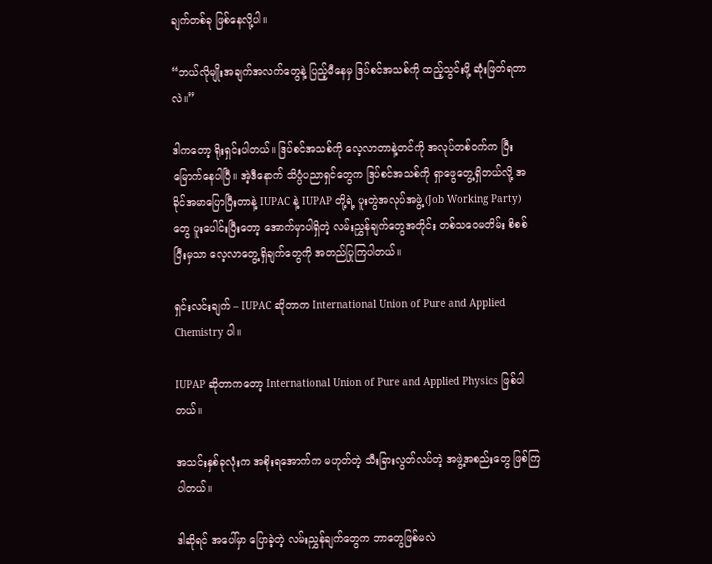ချက်တစ်ခု ဖြစ်နေလို့ပါ။

“ဘယ်လိုမျိုးအချက်အလက်တွေနဲ့ ပြည့်မီနေမှ ဒြပ်စင်အသစ်ကို ထည့်သွင်းဖို့ ဆုံးဖြတ်ရတာလဲ။”

ဒါကတော့ ရိုးရှင်းပါတယ်။ ဒြပ်စင်အသစ်ကို လေ့လာတာနဲ့တင်ကို အလုပ်တစ်ဝက်က ပြီးမြောက်နေပါပြီ။ အဲ့ဒီနောက် သိပ္ပံပညာရှင်တွေက ဒြပ်စင်အသစ်ကို ရှာဖွေတွေ့ရှိတယ်လို့ အခိုင်အမာပြောပြီးတာနဲ့ IUPAC နဲ့ IUPAP တို့ရဲ့ ပူးတွဲအလုပ်အဖွဲ့ (Job Working Party) တွေ ပူးပေါင်းပြီးတော့ အောက်မှာပါရှိတဲ့ လမ်းညွှန်ချက်တွေအတိုင်း တစ်သဝေမတိမ်း စိစစ်ပြီးမှသာ လေ့လာတွေ့ရှိချက်တွေကို အတည်ပြုကြပါတယ်။

ရှင်းလင်းချက် – IUPAC ဆိုတာက International Union of Pure and Applied Chemistry ပါ။

IUPAP ဆိုတာကတော့ International Union of Pure and Applied Physics ဖြစ်ပါတယ်။

အသင်းနှစ်ခုလုံးက အစိုးရအောက်က မဟုတ်တဲ့ သီးခြားလွတ်လပ်တဲ့ အဖွဲ့အစည်းတွေ ဖြစ်ကြပါတယ်။

ဒါဆိုရင် အပေါ်မှာ ပြောခဲ့တဲ့ လမ်းညွှန်ချက်တွေက ဘာတွေဖြစ်မလဲ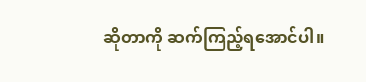ဆိုတာကို ဆက်ကြည့်ရအောင်ပါ။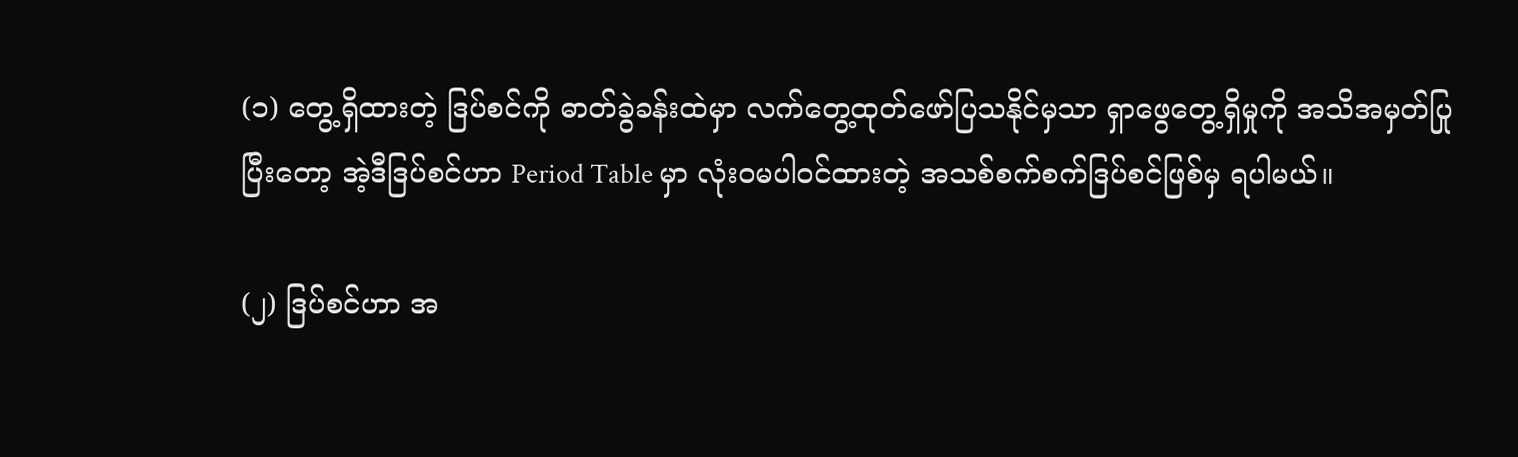(၁) တွေ့ရှိထားတဲ့ ဒြပ်စင်ကို ဓာတ်ခွဲခန်းထဲမှာ လက်တွေ့ထုတ်ဖော်ပြသနိုင်မှသာ ရှာဖွေတွေ့ရှိမှုကို အသိအမှတ်ပြုပြီးတော့ အဲ့ဒီဒြပ်စင်ဟာ Period Table မှာ လုံးဝမပါဝင်ထားတဲ့ အသစ်စက်စက်ဒြပ်စင်ဖြစ်မှ ရပါမယ်။

(၂) ဒြပ်စင်ဟာ အ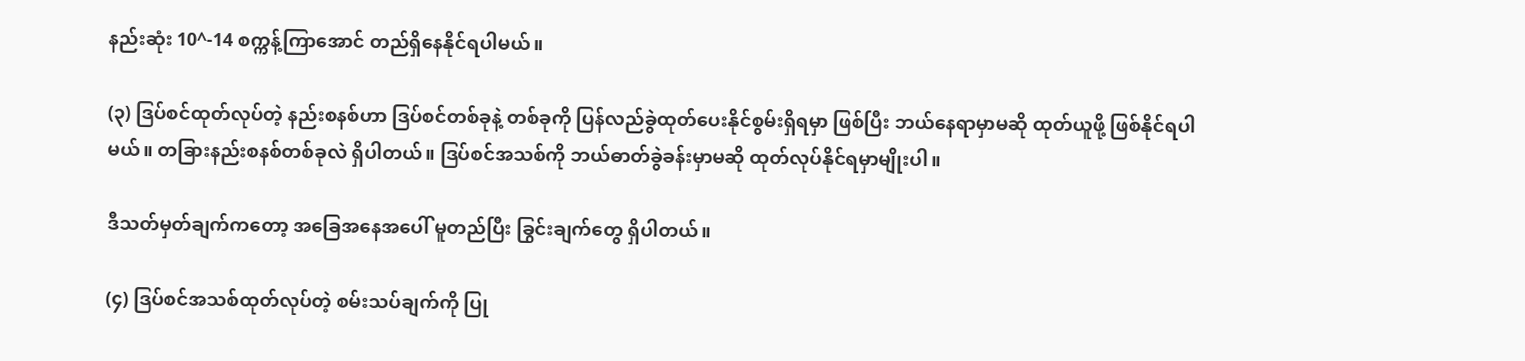နည်းဆုံး 10^-14 စက္ကန့်ကြာအောင် တည်ရှိနေနိုင်ရပါမယ်။

(၃) ဒြပ်စင်ထုတ်လုပ်တဲ့ နည်းစနစ်ဟာ ဒြပ်စင်တစ်ခုနဲ့ တစ်ခုကို ပြန်လည်ခွဲထုတ်ပေးနိုင်စွမ်းရှိရမှာ ဖြစ်ပြီး ဘယ်နေရာမှာမဆို ထုတ်ယူဖို့ ဖြစ်နိုင်ရပါမယ်။ ‌တခြားနည်းစနစ်တစ်ခုလဲ ရှိပါတယ်။ ဒြပ်စင်အသစ်ကို ဘယ်ဓာတ်ခွဲခန်းမှာမဆို ထုတ်လုပ်နိုင်ရမှာမျိုးပါ။

ဒီသတ်မှတ်ချက်ကတော့ အခြေအနေအပေါ် မူတည်ပြီး ခြွင်းချက်တွေ ရှိပါတယ်။

(၄) ဒြပ်စင်အသစ်ထုတ်လုပ်တဲ့ စမ်းသပ်ချက်ကို ပြု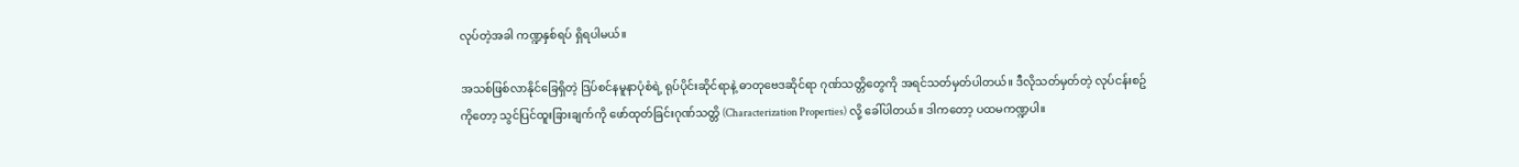လုပ်တဲ့အခါ ကဏ္ဍနှစ်ရပ် ရှိရပါမယ်။

အသစ်ဖြစ်လာနိုင်ခြေရှိတဲ့ ဒြပ်စင်နမူနာပုံစံရဲ့ ရုပ်ပိုင်းဆိုင်ရာနဲ့ ဓာတုဗေဒဆိုင်ရာ ဂုဏ်သတ္တိ‌တွေကို အရင်သတ်မှတ်ပါတယ်။ ဒီလိုသတ်မှတ်တဲ့ လုပ်ငန်းစဥ်ကိုတော့ သွင်ပြင်ထူးခြားချက်ကို ဖော်ထုတ်ခြင်းဂုဏ်သတ္တိ (Characterization Properties) လို့ ခေါ်ပါတယ်။ ဒါကတော့ ပထမကဏ္ဍပါ။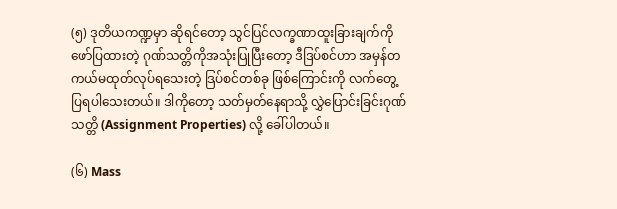(၅) ဒုတိယ‌ကဏ္ဍမှာ ဆိုရင်တော့ သွင်ပြင်လက္ခဏာထူးခြားချက်‌ကို‌ ဖော်ပြထားတဲ့ ဂုဏ်သတ္တိ‌ကိုအသုံးပြုပြီးတော့ ဒီဒြပ်စင်ဟာ အမှန်တကယ်မထုတ်လုပ်ရသေးတဲ့ ဒြပ်စင်တစ်ခု ဖြစ်ကြောင်းကို လက်တွေ့ပြရပါသေးတယ်။ ဒါကိုတော့ သတ်မှတ်‌နေရာသို့ လွှဲပြောင်းခြင်းဂုဏ်သတ္တိ (Assignment Properties) လို့ ခေါ်ပါတယ်။

(၆) Mass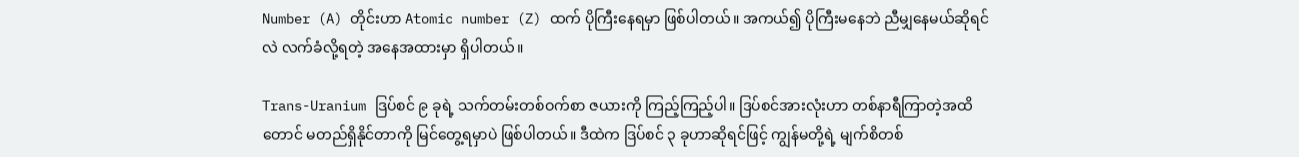Number (A) တိုင်းဟာ Atomic number (Z) ထက် ပိုကြီးနေရမှာ ဖြစ်ပါတယ်။ အကယ်၍ ပိုကြီးမနေဘဲ ညီမျှနေမယ်ဆိုရင်လဲ လက်ခံလို့ရတဲ့ အနေအထားမှာ ရှိပါတယ်။

Trans-Uranium ဒြပ်စင် ၉ ခုရဲ့ သက်တမ်းတစ်ဝက်စာ ဇယားကို ကြည့်ကြည့်ပါ။ ဒြပ်စင်အားလုံးဟာ တစ်နာရီကြာတဲ့အထိတောင် မတည်ရှိနိုင်တာကို မြင်တွေ့ရမှာပဲ ဖြစ်ပါတယ်။ ဒီထဲက ဒြပ်စင် ၃ ခုဟာဆိုရင်ဖြင့် ကျွန်မတို့ရဲ့ မျက်စိတစ်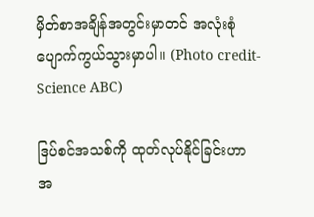မှိတ်စာအချိန်အတွင်းမှာတင် အလုံးစုံပျောက်ကွယ်သွားမှာပါ။ (Photo credit- Science ABC)

ဒြပ်စင်အသစ်ကို ထုတ်လုပ်နိုင်ခြင်းဟာ အ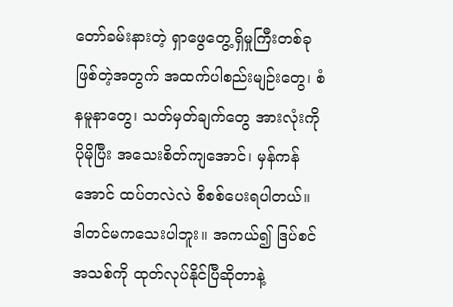တော်ခမ်းနားတဲ့ ရှာဖွေတွေ့ရှိမှုကြီးတစ်ခု ဖြစ်တဲ့အတွက် အထက်ပါစည်းမျဉ်းတွေ၊ စံနမူနာတွေ၊ သတ်မှတ်ချက်တွေ အားလုံးကို ပိုမိုပြီး အသေးစိတ်ကျအောင်၊ မှန်ကန်အောင် ထပ်တလဲလဲ စိစစ်ပေးရပါတယ်။ ဒါတင်မကသေးပါဘူး။ အကယ်၍ ဒြပ်စင်အသစ်ကို ထုတ်လုပ်နိုင်ပြီဆိုတာနဲ့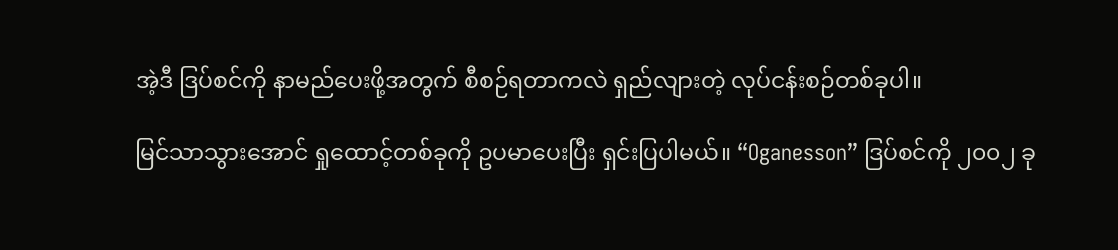အဲ့ဒီ ဒြပ်စင်ကို နာမည်ပေးဖို့အတွက် စီစဉ်ရတာကလဲ ရှည်လျားတဲ့ လုပ်ငန်းစဉ်တစ်ခုပါ။

မြင်သာသွားအောင် ရှုထောင့်တစ်ခုကို ဥပ‌မာပေးပြီး ရှင်းပြပါမယ်။ “Oganesson” ဒြပ်စင်ကို ၂၀၀၂ ခု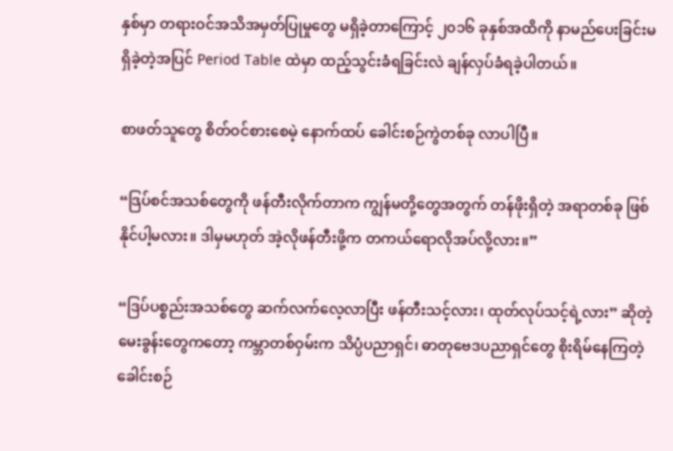နှစ်မှာ တရားဝင်အသိအမှတ်ပြုမှုတွေ မရှိခဲ့တာကြောင့် ၂၀၁၆ ခုနှစ်အထိကို နာမည်‌ပေးခြင်းမရှိခဲ့တဲ့အပြင် Period Table ထဲမှာ ထည့်သွင်းခံရခြင်းလဲ ချန်လှပ်ခံရခဲ့ပါတယ်။

စာဖတ်သူတွေ စိတ်ဝင်စားစေမဲ့ နောက်ထပ် ခေါင်းစဉ်ကွဲတစ်ခု လာပါပြီ။

“ဒြပ်စင်အသစ်တွေကို ဖန်တီးလိုက်တာက ကျွန်မတို့တွေအတွက် တန်ဖိုးရှိတဲ့ အရာတစ်ခု ဖြစ်နိုင်ပါ့မလား။ ဒါမှမဟုတ် အဲ့လိုဖန်တီးဖို့က တကယ်ရောလိုအပ်လို့လား။”

“ဒြပ်ပစ္စည်းအသစ်တွေ ဆက်လက်လေ့လာပြီး ဖန်တီးသင့်လား၊ ထုတ်လုပ်သင့်ရဲ့လား” ဆိုတဲ့ မေးခွန်းတွေကတော့ ကမ္ဘာတစ်ဝှမ်းက သိပ္ပံပညာရှင်၊ ဓာတုဗေဒပညာရှင်တွေ စိုးရိမ်နေကြတဲ့ ခေါင်းစဉ်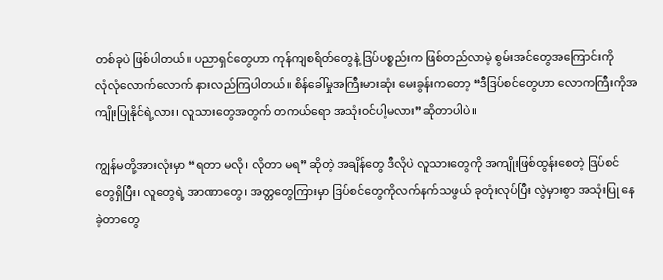တစ်ခုပဲ ဖြစ်ပါတယ်။ ပညာရှင်တွေဟာ ကုန်ကျစရိတ်တွေနဲ့ ဒြပ်ပစ္စည်းက ဖြစ်တည်လာမဲ့ စွမ်းအင်တွေအကြောင်းကို လုံ‌လုံလောက်လောက် နားလည်ကြပါတယ်။ စိန်ခေါ်မှုအကြီးမားဆုံး မေးခွန်းကတော့ “ဒီဒြပ်စင်တွေဟာ လောကကြီးကိုအကျိုးပြုနိုင်ရဲ့လား၊ လူသားတွေအတွက် တကယ်ရော အသုံးဝင်ပါ့မလား”ဆိုတာပါပဲ။

ကျွန်မတို့အားလုံးမှာ “ရတာ မလို၊ လိုတာ မရ” ဆိုတဲ့ အချိန်တွေ ဒီလိုပဲ လူသားတွေကို အကျိုးဖြစ်ထွန်းစေတဲ့ ဒြပ်စင်တွေရှိပြီး၊ လူတွေရဲ့ အာဏာတွေ၊ အတ္တတွေကြားမှာ ဒြပ်စင်တွေကိုလက်နက်သဖွယ် ခုတုံးလုပ်ပြီး လွဲမှားစွာ အသုံးပြု‌ နေခဲ့တာတွေ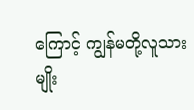ကြောင့် ကျွန်မတို့လူသားမျိုး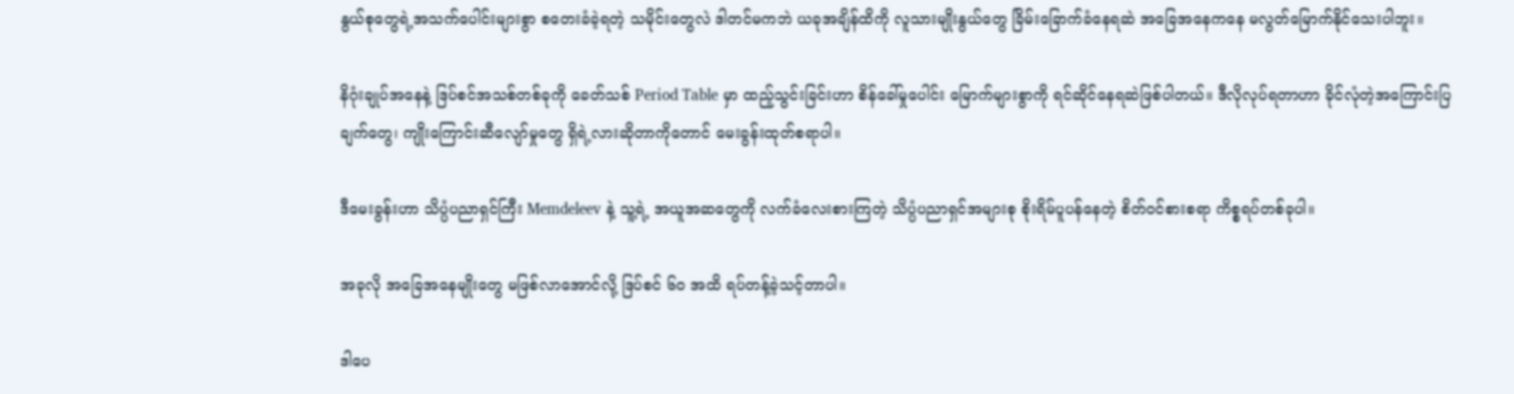နွယ်စု‌တွေရဲ့အသက်ပေါင်းများစွာ စတေးခံခဲ့ရတဲ့ သမိုင်း‌တွေလဲ ဒါတင်မကဘဲ ယခုအချိန်ထိကို လူသားမျိုးနွယ်တွေ ခြိမ်းခြောက်ခံနေရဆဲ အခြေအနေကနေ မလွတ်မြောက်နိုင်သေးပါဘူး။

နိဂုံးချုပ်အနေနဲ့ ဒြပ်စင်အသစ်တစ်ခုကို ခေတ်သစ် Period Table မှာ ထည့်သွင်းခြင်းဟာ စိန်ခေါ်မှုပေါင်း မြောက်များစွာကို ရင်ဆိုင်နေရဆဲဖြစ်ပါတယ်။ ဒီလိုလုပ်ရတာဟာ ခိုင်လုံတဲ့အကြောင်းပြချက်တွေ၊ ကျိုးကြောင်းဆီလျော်မှုတွေ ရှိရဲ့လားဆိုတာကိုတောင် မေးခွန်းထုတ်စရာပါ။

ဒီမေးခွန်းဟာ သိပ္ပံပညာရှင်ကြီး Memdeleev နဲ့ သူ့ရဲ့ အယူအဆတွေကို လက်ခံလေးစားကြတဲ့ သိပ္ပံပညာရှင်အများစု စိုးရိမ်ပူပန်နေတဲ့ စိတ်ဝင်စားစရာ ကိစ္စရပ်တစ်ခုပါ။

အခုလို အခြေအနေမျိုးတွေ မဖြစ်လာအောင်လို့ ဒြပ်စင် ၆၀ အထိ ရပ်တန့်ခဲ့သင့်တာပါ။

ဒါပေ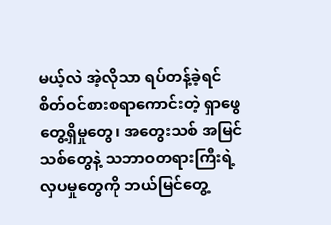မယ့်လဲ အဲ့လိုသာ ရပ်တန့်ခဲ့ရင် စိတ်ဝင်စားစရာကောင်းတဲ့ ရှာဖွေတွေ့ရှိမှုတွေ၊ အတွေးသစ် အမြင်သစ်တွေနဲ့ သဘာဝတရားကြီးရဲ့ လှပမှုတွေကို ဘယ်မြင်တွေ့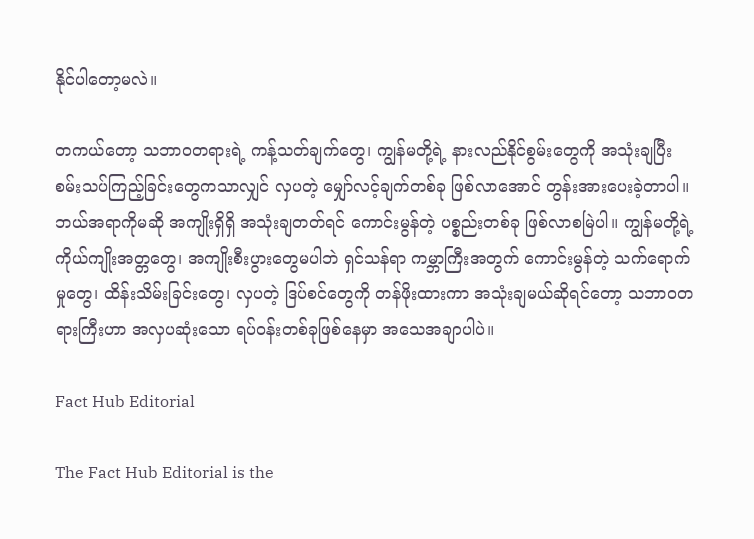နိုင်ပါတော့မလဲ။

တကယ်တော့ သဘာဝတရားရဲ့ ကန့်သတ်ချက်တွေ၊ ကျွန်မတို့ရဲ့ နားလည်နိုင်စွမ်းတွေကို အသုံးချပြီး စမ်းသပ်ကြည့်ခြင်းတွေကသာလျှင် လှပတဲ့ မျှော်လင့်ချက်တစ်ခု ဖြစ်လာအောင် တွန်းအားပေးခဲ့တာပါ။ ဘယ်အရာကိုမဆို အကျိုးရှိရှိ အသုံးချတတ်ရင် ကောင်းမွန်တဲ့ ပစ္စည်းတစ်ခု ဖြစ်လာစမြဲပါ။ ကျွန်မတို့ရဲ့ ကိုယ်ကျိုးအတ္တတွေ၊ အကျိုးစီးပွားတွေမပါဘဲ ရှင်သန်ရာ ကမ္ဘာကြီးအတွက် ကောင်းမွန်တဲ့ သက်ရောက်မှုတွေ၊ ထိန်းသိမ်းခြင်းတွေ၊ လှပတဲ့ ဒြပ်စင်တွေကို တန်ဖိုးထားကာ အသုံးချမယ်ဆိုရင်တော့ သဘာဝတရားကြီးဟာ အလှပဆုံးသော ရပ်ဝန်းတစ်ခုဖြစ်နေမှာ အသေအချာပါပဲ။

Fact Hub Editorial

The Fact Hub Editorial is the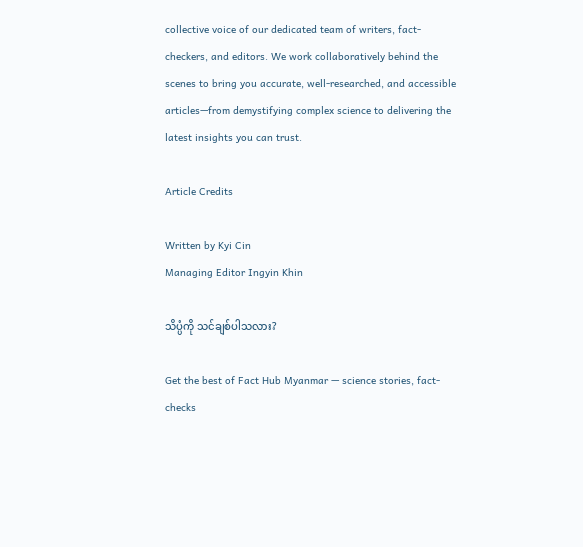collective voice of our dedicated team of writers, fact-checkers, and editors. We work collaboratively behind the scenes to bring you accurate, well-researched, and accessible articles—from demystifying complex science to delivering the latest insights you can trust.

Article Credits

Written by Kyi Cin
Managing Editor Ingyin Khin

သိပ္ပံကို သင်ချစ်ပါသလား?

Get the best of Fact Hub Myanmar — science stories, fact-checks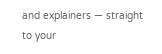and explainers — straight to your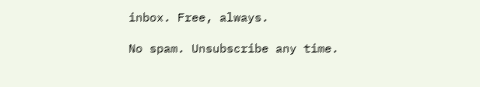inbox. Free, always.

No spam. Unsubscribe any time.